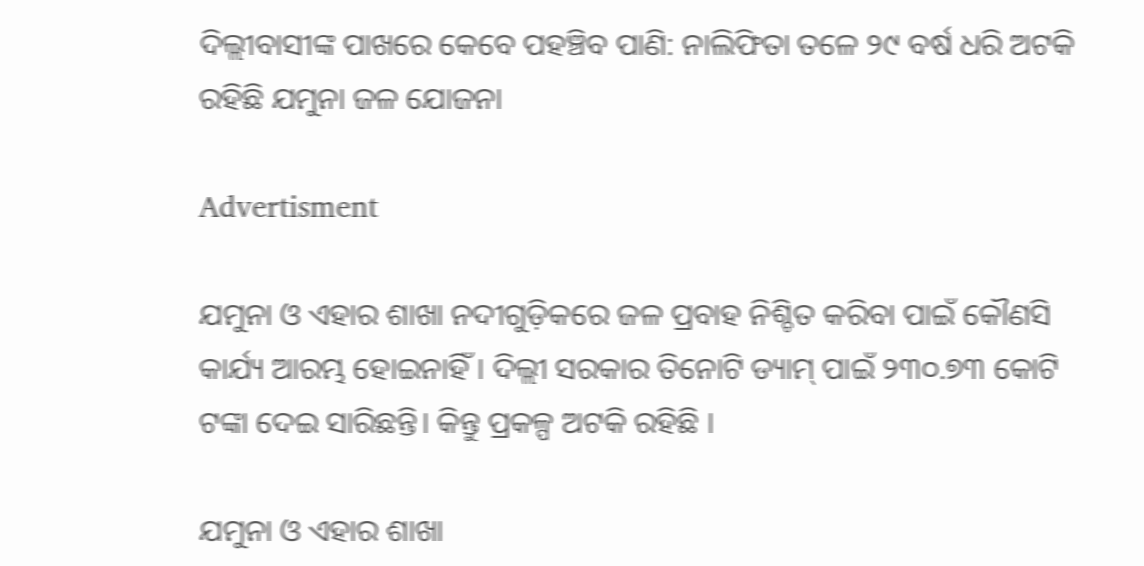ଦିଲ୍ଲୀବାସୀଙ୍କ ପାଖରେ କେବେ ପହଞ୍ଚିବ ପାଣି: ନାଲିଫିତା ତଳେ ୨୯ ବର୍ଷ ଧରି ଅଟକି ରହିଛି ଯମୁନା ଜଳ ଯୋଜନା

Advertisment

ଯମୁନା ଓ ଏହାର ଶାଖା ନଦୀଗୁଡ଼ିକରେ ଜଳ ପ୍ରବାହ ନିଶ୍ଚିତ କରିବା ପାଇଁ କୌଣସି କାର୍ଯ୍ୟ ଆରମ୍ଭ ହୋଇନାହିଁ । ଦିଲ୍ଲୀ ସରକାର ତିନୋଟି ଡ୍ୟାମ୍ ପାଇଁ ୨୩୦.୭୩ କୋଟି ଟଙ୍କା ଦେଇ ସାରିଛନ୍ତି। କିନ୍ତୁ ପ୍ରକଳ୍ପ ଅଟକି ରହିଛି ।

ଯମୁନା ଓ ଏହାର ଶାଖା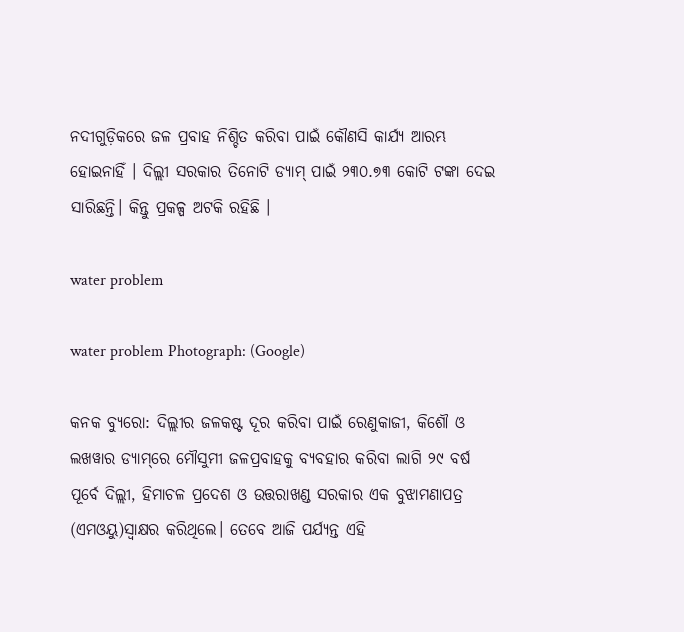ନଦୀଗୁଡ଼ିକରେ ଜଳ ପ୍ରବାହ ନିଶ୍ଚିତ କରିବା ପାଇଁ କୌଣସି କାର୍ଯ୍ୟ ଆରମ୍ଭ ହୋଇନାହିଁ । ଦିଲ୍ଲୀ ସରକାର ତିନୋଟି ଡ୍ୟାମ୍ ପାଇଁ ୨୩୦.୭୩ କୋଟି ଟଙ୍କା ଦେଇ ସାରିଛନ୍ତି। କିନ୍ତୁ ପ୍ରକଳ୍ପ ଅଟକି ରହିଛି ।

water problem

water problem Photograph: (Google)

କନକ ବ୍ୟୁରୋ: ଦିଲ୍ଲୀର ଜଳକଷ୍ଟ ଦୂର କରିବା ପାଇଁ ରେଣୁକାଜୀ, କିଶୌ ଓ ଲଖୱାର ଡ୍ୟାମ୍‌ରେ ମୌସୁମୀ ଜଳପ୍ରବାହକୁ ବ୍ୟବହାର କରିବା ଲାଗି ୨୯ ବର୍ଷ ପୂର୍ବେ ଦିଲ୍ଲୀ, ହିମାଚଳ ପ୍ରଦେଶ ଓ ଉତ୍ତରାଖଣ୍ଡ ସରକାର ଏକ ବୁଝାମଣାପତ୍ର (ଏମଓୟୁ)ସ୍ୱାକ୍ଷର କରିଥିଲେ। ତେବେ ଆଜି ପର୍ଯ୍ୟନ୍ତ ଏହି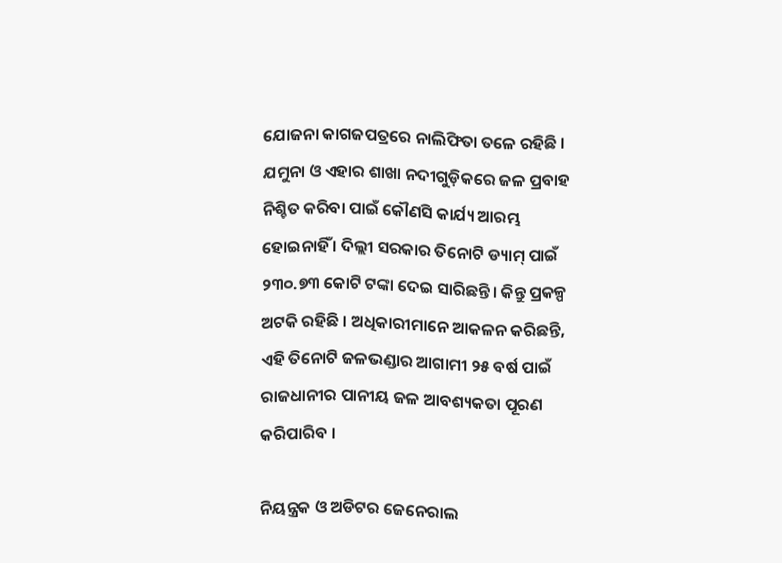ଯୋଜନା ‌କାଗଜପତ୍ରରେ ନାଲିଫିତା ତଳେ ରହିଛି । ଯମୁନା ଓ ଏହାର ଶାଖା ନଦୀଗୁଡ଼ିକରେ ଜଳ ପ୍ରବାହ ନିଶ୍ଚିତ କରିବା ପାଇଁ କୌଣସି କାର୍ଯ୍ୟ ଆରମ୍ଭ ହୋଇନାହିଁ । ଦିଲ୍ଲୀ ସରକାର ତିନୋଟି ଡ୍ୟାମ୍ ପାଇଁ ୨୩୦.୭୩ କୋଟି ଟଙ୍କା ଦେଇ ସାରିଛନ୍ତି। କିନ୍ତୁ ପ୍ରକଳ୍ପ ଅଟକି ରହିଛି । ଅଧିକାରୀମାନେ ଆକଳନ କରିଛନ୍ତି, ଏହି ତିନୋଟି ଜଳଭଣ୍ଡାର ଆଗାମୀ ୨୫ ବର୍ଷ ପାଇଁ ରାଜଧାନୀର ପାନୀୟ ଜଳ ଆବଶ୍ୟକତା ପୂରଣ କରିପାରିବ ।

ନିୟନ୍ତ୍ରକ ଓ ଅଡିଟର ଜେନେରାଲ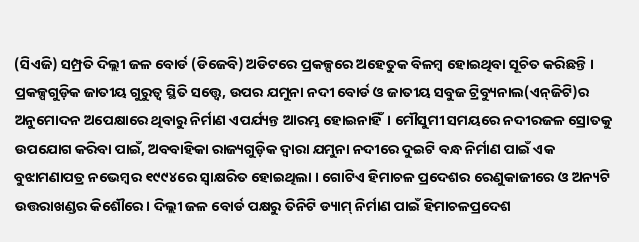(ସିଏଜି) ସମ୍ପ୍ରତି ଦିଲ୍ଲୀ ଜଳ ବୋର୍ଡ (ଡିଜେବି) ଅଡିଟରେ ପ୍ରକଳ୍ପରେ ଅହେତୁକ ବିଳମ୍ବ ହୋଇଥିବା ସୂଚିତ କରିଛନ୍ତି । ପ୍ରକଳ୍ପଗୁଡ଼ିକ ଜାତୀୟ ଗୁରୁତ୍ୱ ସ୍ଥିତି ସତ୍ତ୍ୱେ, ଉପର ଯମୁନା ନଦୀ ବୋର୍ଡ ଓ ଜାତୀୟ ସବୁଜ ଟ୍ରିବ୍ୟୁନାଲ(ଏନ୍‌ଜିଟି)ର ଅନୁମୋଦନ ଅପେକ୍ଷାରେ ଥିବାରୁ ନିର୍ମାଣ ଏପର୍ଯ୍ୟନ୍ତ ଆରମ୍ଭ ହୋଇନାହିଁ। ମୌସୁମୀ ସମୟରେ ନଦୀରଜଳ ସ୍ରୋତକୁ ଉପଯୋଗ କରିବା ପାଇଁ, ଅବବାହିକା ରାଜ୍ୟଗୁଡ଼ିକ ଦ୍ୱାରା ଯମୁନା ନଦୀରେ ଦୁଇଟି ବନ୍ଧ ନିର୍ମାଣ ପାଇଁ ଏକ ବୁଝାମଣାପତ୍ର ନଭେମ୍ବର ୧୯୯୪ରେ ସ୍ୱାକ୍ଷରିତ ହୋଇଥିଲା । ଗୋଟିଏ ହିମାଚଳ ପ୍ରଦେଶର ରେଣୁକାଜୀରେ ଓ ଅନ୍ୟଟି ଉତ୍ତରାଖଣ୍ଡର କିଶୌରେ। ଦିଲ୍ଲୀ ଜଳ ବୋର୍ଡ ପକ୍ଷରୁ ତିନିଟି ଡ୍ୟାମ୍ ନିର୍ମାଣ ପାଇଁ ହିମାଚଳପ୍ରଦେଶ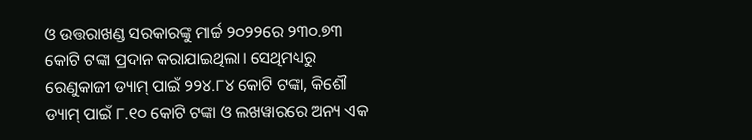ଓ ଉତ୍ତରାଖଣ୍ଡ ସରକାରଙ୍କୁ ମାର୍ଚ୍ଚ ୨୦୨୨ରେ ୨୩୦.୭୩ କୋଟି ଟଙ୍କା ପ୍ରଦାନ କରାଯାଇଥିଲା। ସେଥିମଧ୍ୟରୁ ରେଣୁକାଜୀ ଡ୍ୟାମ୍ ପାଇଁ ୨୨୪.୮୪ କୋଟି ଟଙ୍କା, କିଶୌ ଡ୍ୟାମ୍ ପାଇଁ ୮.୧୦ କୋଟି ଟଙ୍କା ଓ ଲଖୱାରରେ ଅନ୍ୟ ଏକ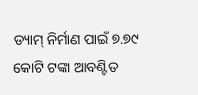ଡ୍ୟାମ୍ ନିର୍ମାଣ ପାଇଁ ୭.୭୯ କୋଟି ଟଙ୍କା ଆବଣ୍ଟିତ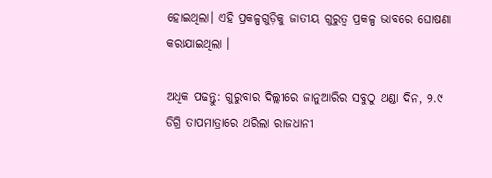ହୋଇଥିଲା। ଏହି ପ୍ରକଳ୍ପଗୁଡ଼ିକୁ ଜାତୀୟ ଗୁରୁତ୍ୱ ପ୍ରକଳ୍ପ ଭାବରେ ଘୋଷଣା କରାଯାଇଥିଲା ।

ଅଧିକ ପଢନ୍ତୁ: ଗୁରୁବାର ଦିଲ୍ଲୀରେ ଜାନୁଆରିର ସବୁଠୁ ଥଣ୍ଡା ଦିନ, ୨.୯ ଡିଗ୍ରି ତାପମାତ୍ରାରେ ଥରିଲା ରାଜଧାନୀ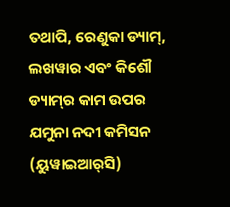ତଥାପି, ରେଣୁକା ଡ୍ୟାମ୍, ଲଖୱାର ଏବଂ କିଶୌ ଡ୍ୟାମ୍‌ର କାମ ଉପର ଯମୁନା ନଦୀ କମିସନ (ୟୁୱାଇଆର୍‌ସି)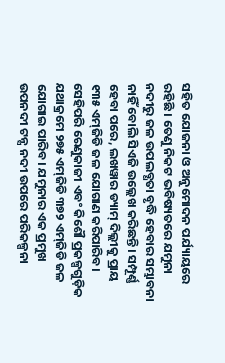ସହିତ ଯୋଜନା ଓ ଅନୁମୋଦନ ପର୍ଯ୍ୟାୟରେ ରହିଛି । ତେଣୁ ନିକଟ ଭବିଷ୍ୟତରେ ଯମୁନା ନଦୀରୁ ଜଳ ଉପଲବ୍ଧତା ବୃଦ୍ଧି ହେବାର ସମ୍ଭାବନା ନାହିଁ ବୋଲି ସିଏଜି ଉଲ୍ଲେଖ କରିଛନ୍ତି। ସମ୍ପୂର୍ଣ୍ଣ ହେବା ପରେ, ଲଖୱାର ଡ୍ୟାମ୍ ଦିଲ୍ଲୀକୁ ପ୍ରାୟ ୧୩୫ ଏମ୍‌ଜିଡି ଜଳ ଯୋଗାଣ କରିପାରିବ। ସେହିପରି ରେଣୁକାଜୀ ଏବଂ କିଶୌ ପ୍ରକଳ୍ପଗୁଡ଼ିକ ଯଥାକ୍ରମେ ୨୭୫ ଏମ୍‌ଜିଡି ୩୭୨ ଏମ୍‌ଜିଡି ଜଳ ଯୋଗାଇ ପାରିବ। ଯମୁନାର ଏକ ପ୍ରମୁଖ ଉପନଦୀ ଟନ୍ସ ନଦୀ ଉପରେ ପରିକଳ୍ପନା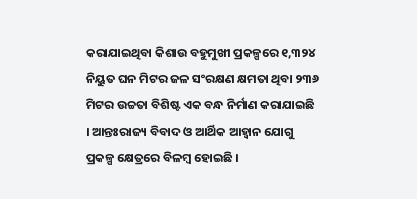କରାଯାଇଥିବା କିଶାଉ ବହୁମୁଖୀ ପ୍ରକଳ୍ପରେ ୧,୩୨୪ ନିୟୁତ ଘନ ମିଟର ଜଳ ସଂରକ୍ଷଣ କ୍ଷମତା ଥିବା ୨୩୬ ମିଟର ଉଚ୍ଚତା ବିଶିଷ୍ଟ ଏକ ବନ୍ଧ ନିର୍ମାଣ କରାଯାଇଛି । ଆନ୍ତଃରାଜ୍ୟ ବିବାଦ ଓ ଆର୍ଥିକ ଆହ୍ବାନ ଯୋଗୁ ପ୍ରକଳ୍ପ କ୍ଷେତ୍ରରେ ବିଳମ୍ବ ହୋଇଛି ।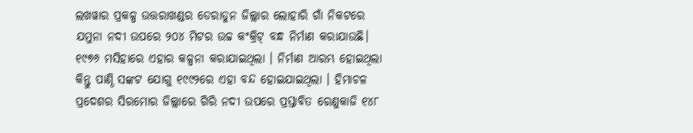ଲଖୱାର ପ୍ରକଳ୍ପ ଉତ୍ତରାଖଣ୍ଡର ଡେରାଡୁନ ଜିଲ୍ଲାର ଲୋହାରି ଗାଁ ନିକଟରେ ଯମୁନା ନଦୀ ଉପରେ ୨୦୪ ମିଟର ଉଚ୍ଚ କଂକ୍ରିଟ୍ ବନ୍ଧ ନିର୍ମାଣ କରାଯାଉଛି। ୧୯୭୬ ମସିହାରେ ଏହାର କଳ୍ପନା କରାଯାଇଥିଲା । ନିର୍ମାଣ ଆରମ୍ଭ ହୋଇଥିଲା କିନ୍ତୁ ପାଣ୍ଠି ସଙ୍କଟ ଯୋଗୁ ୧୯୯୨ରେ ଏହା ବନ୍ଦ ହୋଇଯାଇଥିଲା । ହିମାଚଳ ପ୍ରଦେଶର ସିରମୋର ଜିଲ୍ଲାରେ ଗିରି ନଦୀ ଉପରେ ପ୍ରସ୍ତାବିତ ରେଣୁକାଜି ୧୪୮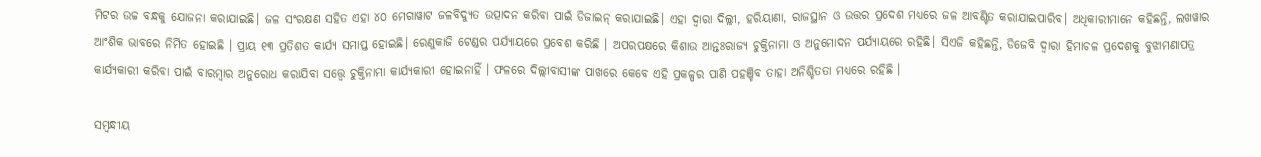ମିଟର ଉଚ୍ଚ ବନ୍ଧକୁ ଯୋଜନା କରାଯାଇଛି। ଜଳ ସଂରକ୍ଷଣ ସହିତ ଏହା ୪୦ ମେଗାୱାଟ ଜଳବିଦ୍ୟୁତ ଉତ୍ପାଦନ କରିବା ପାଇଁ ଡିଜାଇନ୍ କରାଯାଇଛି। ଏହା ଦ୍ବାରା ଦିଲ୍ଲୀ, ହରିୟାଣା, ରାଜସ୍ଥାନ ଓ ଉତ୍ତର ପ୍ରଦେଶ ମଧ୍ୟରେ ଜଳ ଆବଣ୍ଟିତ କରାଯାଇପାରିବ। ଅଧିକାରୀମାନେ କହିଛନ୍ତି, ଲଖୱାର ଆଂଶିକ ଭାବରେ ନିର୍ମିତ ହୋଇଛି । ପ୍ରାୟ ୧୩ ପ୍ରତିଶତ କାର୍ଯ୍ୟ ସମାପ୍ତ ହୋଇଛି। ରେଣୁକାଜି ଟେଣ୍ଡର ପର୍ଯ୍ୟାୟରେ ପ୍ରବେଶ କରିଛି । ଅପରପକ୍ଷରେ କିଶାଉ ଆନ୍ତଃରାଜ୍ୟ ଚୁକ୍ତିନାମା ଓ ଅନୁମୋଦନ ପର୍ଯ୍ୟାୟରେ ରହିଛି। ସିଏଜି କହିଛନ୍ତି, ଡିଜେବି ଦ୍ୱାରା ହିମାଚଳ ପ୍ରଦେଶକୁ ବୁଝାମଣାପତ୍ର କାର୍ଯ୍ୟକାରୀ କରିବା ପାଇଁ ବାରମ୍ବାର ଅନୁରୋଧ କରାଯିବା ସତ୍ତ୍ୱେ ଚୁକ୍ତିନାମା କାର୍ଯ୍ୟକାରୀ ହୋଇନାହିଁ । ଫଳରେ ଦିଲ୍ଲୀବାସୀଙ୍କ ପାଖରେ କେବେ ଏହି ପ୍ରକଳ୍ପର ପାଣି ପହଞ୍ଚିବ ତାହା ଅନିଶ୍ଚିତତା ମଧ୍ୟରେ ରହିଛି ।

ସମ୍ବନ୍ଧୀୟ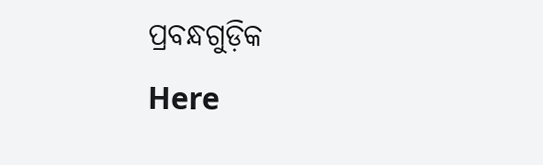ପ୍ରବନ୍ଧଗୁଡ଼ିକ
Here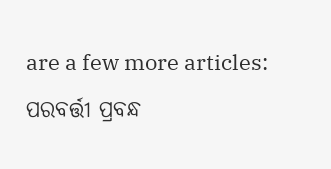are a few more articles:
ପରବର୍ତ୍ତୀ ପ୍ରବନ୍ଧ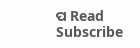ପ Read
Subscribe